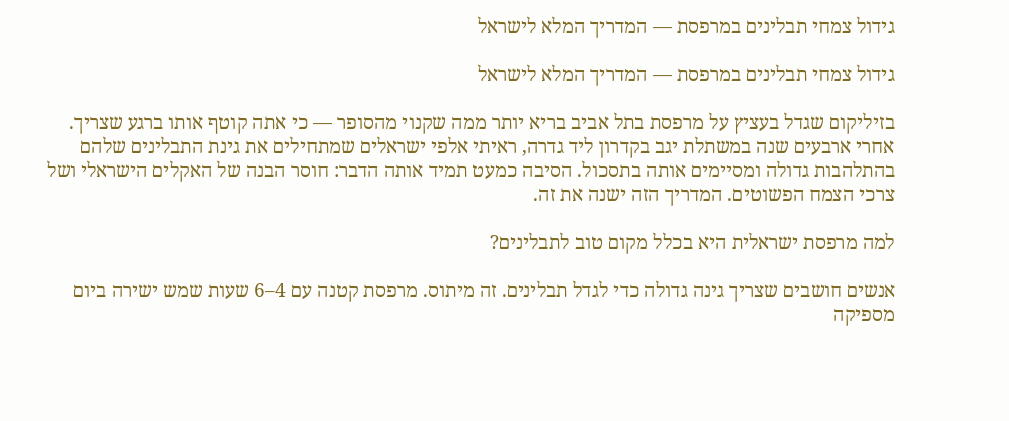גידול צמחי תבלינים במרפסת — המדריך המלא לישראל

גידול צמחי תבלינים במרפסת — המדריך המלא לישראל

בזיליקום שגדל בעציץ על מרפסת בתל אביב בריא יותר ממה שקנוי מהסופר — כי אתה קוטף אותו ברגע שצריך. אחרי ארבעים שנה במשתלת יגב בקדרון ליד גדרה, ראיתי אלפי ישראלים שמתחילים את גינת התבלינים שלהם בהתלהבות גדולה ומסיימים אותה בתסכול. הסיבה כמעט תמיד אותה הדבר: חוסר הבנה של האקלים הישראלי ושל צרכי הצמח הפשוטים. המדריך הזה ישנה את זה.

למה מרפסת ישראלית היא בכלל מקום טוב לתבלינים?

אנשים חושבים שצריך גינה גדולה כדי לגדל תבלינים. זה מיתוס. מרפסת קטנה עם 4–6 שעות שמש ישירה ביום מספיקה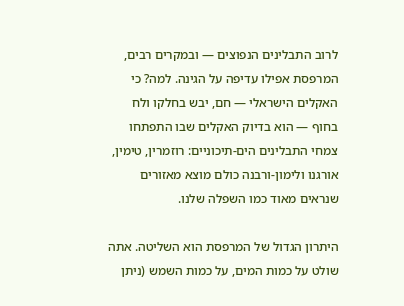לרוב התבלינים הנפוצים — ובמקרים רבים, המרפסת אפילו עדיפה על הגינה. למה? כי האקלים הישראלי — חם, יבש בחלקו ולח בחוף — הוא בדיוק האקלים שבו התפתחו צמחי התבלינים הים-תיכוניים: רוזמרין, טימין, אורגנו ולימון-ורבנה כולם מוצא מאזורים שנראים מאוד כמו השפלה שלנו.

היתרון הגדול של המרפסת הוא השליטה. אתה שולט על כמות המים, על כמות השמש (ניתן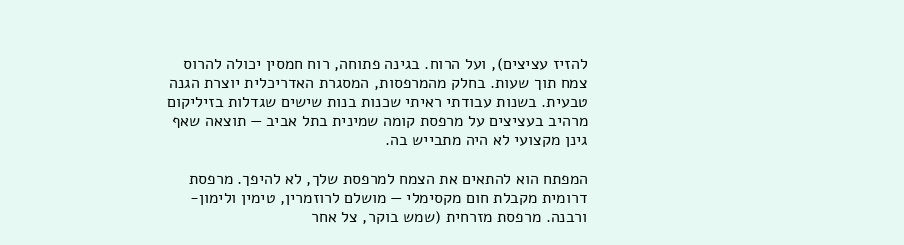להזיז עציצים), ועל הרוח. בגינה פתוחה, רוח חמסין יכולה להרוס צמח תוך שעות. בחלק מהמרפסות, המסגרת האדריכלית יוצרת הגנה טבעית. בשנות עבודתי ראיתי שכנות בנות שישים שגדלות בזיליקום מרהיב בעציצים על מרפסת קומה שמינית בתל אביב — תוצאה שאף גינן מקצועי לא היה מתבייש בה.

המפתח הוא להתאים את הצמח למרפסת שלך, לא להיפך. מרפסת דרומית מקבלת חום מקסימלי — מושלם לרוזמרין, טימין ולימון-ורבנה. מרפסת מזרחית (שמש בוקר, צל אחר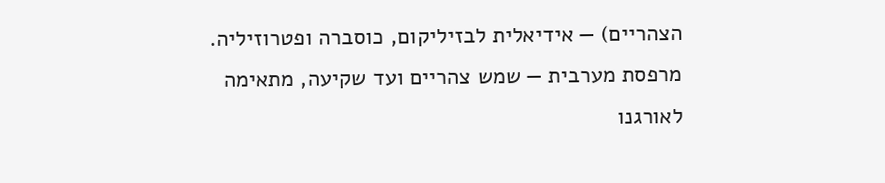הצהריים) — אידיאלית לבזיליקום, כוסברה ופטרוזיליה. מרפסת מערבית — שמש צהריים ועד שקיעה, מתאימה לאורגנו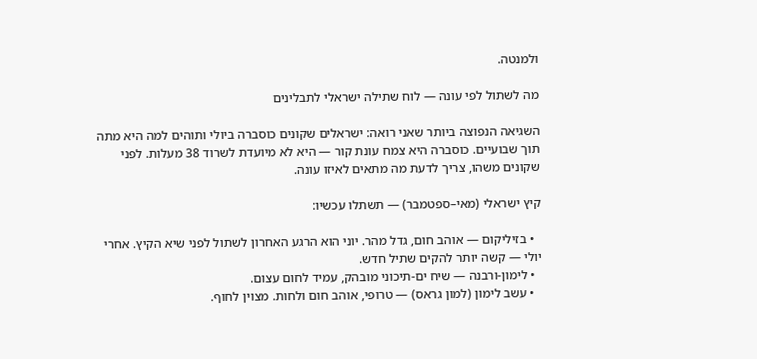ולמנטה.

מה לשתול לפי עונה — לוח שתילה ישראלי לתבלינים

השגיאה הנפוצה ביותר שאני רואה: ישראלים שקונים כוסברה ביולי ותוהים למה היא מתה תוך שבועיים. כוסברה היא צמח עונת קור — היא לא מיועדת לשרוד 38 מעלות. לפני שקונים משהו, צריך לדעת מה מתאים לאיזו עונה.

קיץ ישראלי (מאי–ספטמבר) — תשתלו עכשיו:

  • בזיליקום — אוהב חום, גדל מהר. יוני הוא הרגע האחרון לשתול לפני שיא הקיץ. אחרי יולי — קשה יותר להקים שתיל חדש.
  • לימון-ורבנה — שיח ים-תיכוני מובהק, עמיד לחום עצום.
  • עשב לימון (למון גראס) — טרופי, אוהב חום ולחות. מצוין לחוף.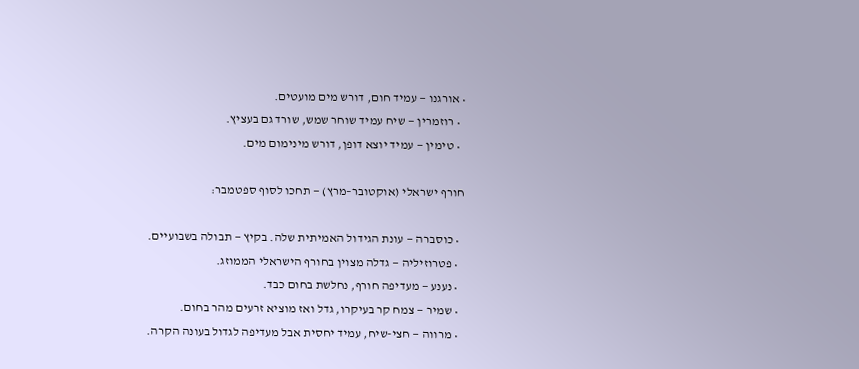• אורגנו — עמיד חום, דורש מים מועטים.
  • רוזמרין — שיח עמיד שוחר שמש, שורד גם בעציץ.
  • טימין — עמיד יוצא דופן, דורש מינימום מים.

חורף ישראלי (אוקטובר–מרץ) — תחכו לסוף ספטמבר:

  • כוסברה — עונת הגידול האמיתית שלה. בקיץ — תבולה בשבועיים.
  • פטרוזיליה — גדלה מצוין בחורף הישראלי הממוזג.
  • נענע — מעדיפה חורף, נחלשת בחום כבד.
  • שמיר — צמח קר בעיקרו, גדל ואז מוציא זרעים מהר בחום.
  • מרווה — חצי-שיח, עמיד יחסית אבל מעדיפה לגדול בעונה הקרה.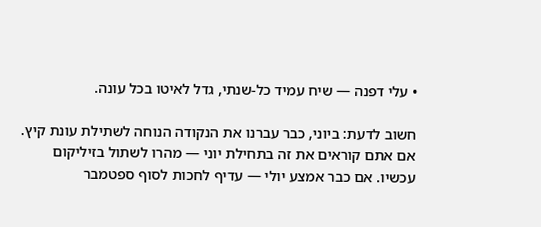• עלי דפנה — שיח עמיד כל-שנתי, גדל לאיטו בכל עונה.

חשוב לדעת: ביוני, כבר עברנו את הנקודה הנוחה לשתילת עונת קיץ. אם אתם קוראים את זה בתחילת יוני — מהרו לשתול בזיליקום עכשיו. אם כבר אמצע יולי — עדיף לחכות לסוף ספטמבר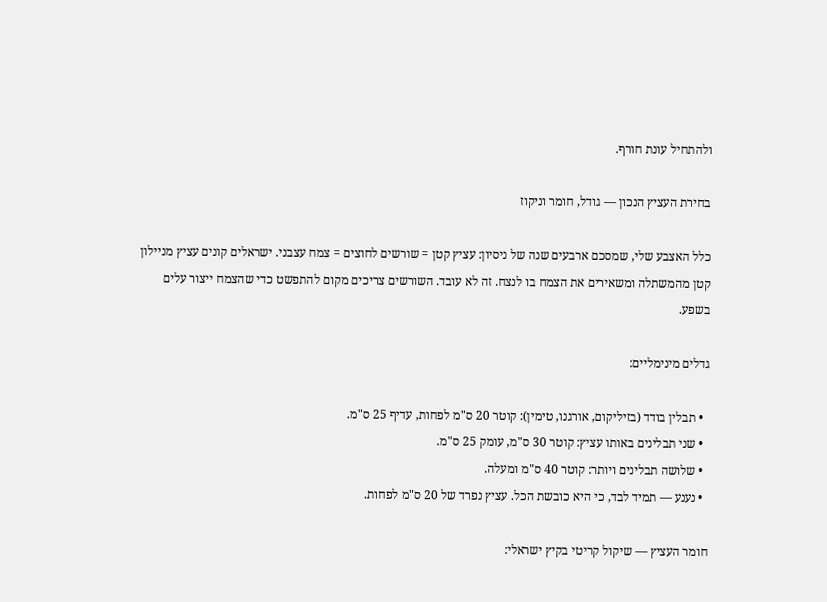ולהתחיל עונת חורף.

בחירת העציץ הנכון — גודל, חומר וניקוז

כלל האצבע שלי, שמסכם ארבעים שנה של ניסיון: עציץ קטן = שורשים לחוצים = צמח עצבני. ישראלים קונים עציץ מניילון קטן מהמשתלה ומשאירים את הצמח בו לנצח. זה לא עובד. השורשים צריכים מקום להתפשט כדי שהצמח ייצור עלים בשפע.

גדלים מינימליים:

  • תבלין בודד (בזיליקום, אורגנו, טימין): קוטר 20 ס"מ לפחות, עדיף 25 ס"מ.
  • שני תבלינים באותו עציץ: קוטר 30 ס"מ, עומק 25 ס"מ.
  • שלושה תבלינים ויותר: קוטר 40 ס"מ ומעלה.
  • נענע — תמיד לבד, כי היא כובשת הכל. עציץ נפרד של 20 ס"מ לפחות.

חומר העציץ — שיקול קריטי בקיץ ישראלי: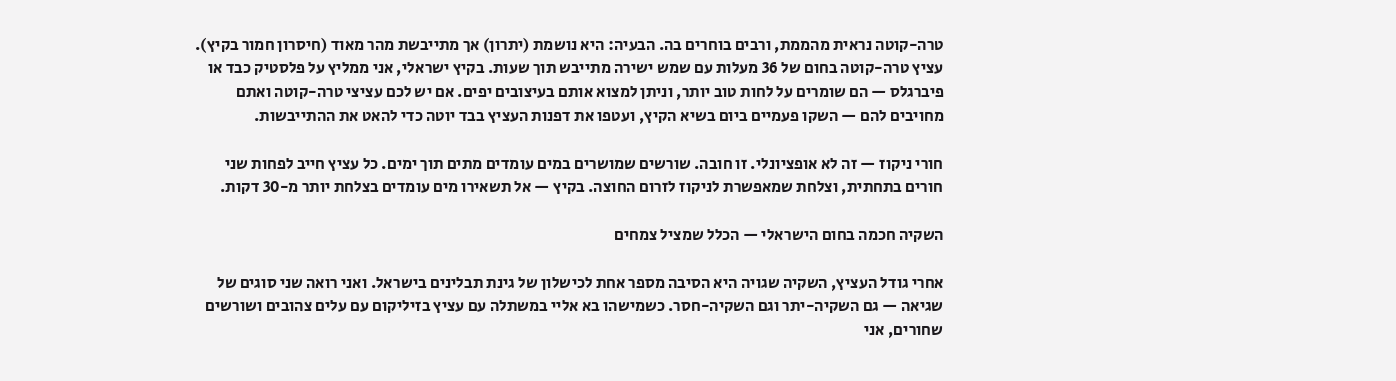טרה-קוטה נראית מהממת, ורבים בוחרים בה. הבעיה: היא נושמת (יתרון) אך מתייבשת מהר מאוד (חיסרון חמור בקיץ). עציץ טרה-קוטה בחום של 36 מעלות עם שמש ישירה מתייבש תוך שעות. בקיץ ישראלי, אני ממליץ על פלסטיק כבד או פיברגלס — הם שומרים על לחות טוב יותר, וניתן למצוא אותם בעיצובים יפים. אם יש לכם עציצי טרה-קוטה ואתם מחויבים להם — השקו פעמיים ביום בשיא הקיץ, ועטפו את דפנות העציץ בבד יוטה כדי להאט את ההתייבשות.

חורי ניקוז — זה לא אופציונלי. זו חובה. שורשים שמושרים במים עומדים מתים תוך ימים. כל עציץ חייב לפחות שני חורים בתחתית, וצלחת שמאפשרת לניקוז לזרום החוצה. בקיץ — אל תשאירו מים עומדים בצלחת יותר מ-30 דקות.

השקיה חכמה בחום הישראלי — הכלל שמציל צמחים

אחרי גודל העציץ, השקיה שגויה היא הסיבה מספר אחת לכישלון של גינת תבלינים בישראל. ואני רואה שני סוגים של שגיאה — גם השקיה-יתר וגם השקיה-חסר. כשמישהו בא אליי במשתלה עם עציץ בזיליקום עם עלים צהובים ושורשים שחורים, אני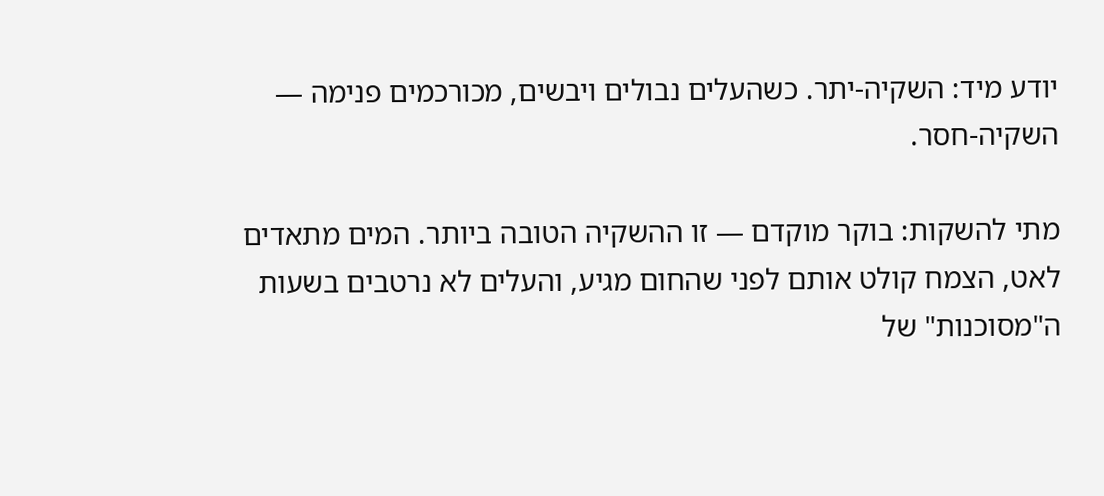יודע מיד: השקיה-יתר. כשהעלים נבולים ויבשים, מכורכמים פנימה — השקיה-חסר.

מתי להשקות: בוקר מוקדם — זו ההשקיה הטובה ביותר. המים מתאדים לאט, הצמח קולט אותם לפני שהחום מגיע, והעלים לא נרטבים בשעות ה"מסוכנות" של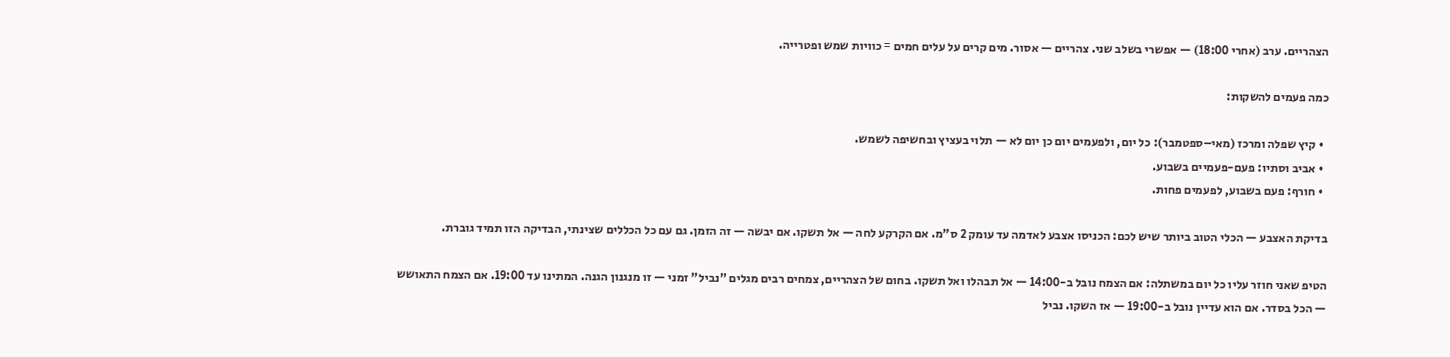הצהריים. ערב (אחרי 18:00) — אפשרי בשלב שני. צהריים — אסור. מים קרים על עלים חמים = כוויות שמש ופטרייה.

כמה פעמים להשקות:

  • קיץ שפלה ומרכז (מאי–ספטמבר): כל יום, ולפעמים יום כן יום לא — תלוי בעציץ ובחשיפה לשמש.
  • אביב וסתיו: פעם-פעמיים בשבוע.
  • חורף: פעם בשבוע, לפעמים פחות.

בדיקת האצבע — הכלי הטוב ביותר שיש לכם: הכניסו אצבע לאדמה עד עומק 2 ס"מ. אם הקרקע לחה — אל תשקו. אם יבשה — זה הזמן. גם עם כל הכללים שצינתי, הבדיקה הזו תמיד גוברת.

הטיפ שאני חוזר עליו כל יום במשתלה: אם הצמח נובל ב-14:00 — אל תבהלו ואל תשקו. בחום של הצהריים, צמחים רבים מגלים "נביל" זמני — זו מנגנון הגנה. המתינו עד 19:00. אם הצמח התאושש — הכל בסדר. אם הוא עדיין נובל ב-19:00 — אז השקו. נביל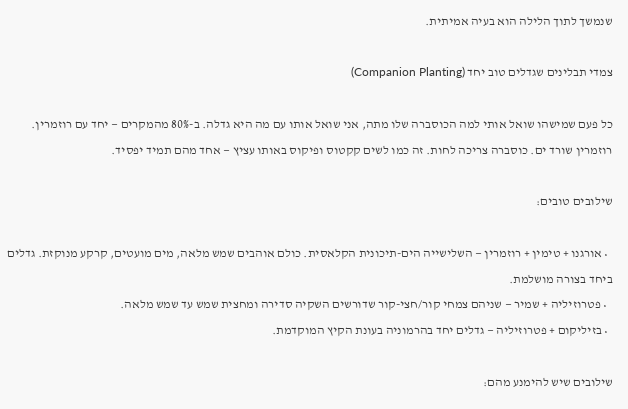שנמשך לתוך הלילה הוא בעיה אמיתית.

צמדי תבלינים שגדלים טוב יחד (Companion Planting)

כל פעם שמישהו שואל אותי למה הכוסברה שלו מתה, אני שואל אותו עם מה היא גדלה. ב-80% מהמקרים — יחד עם רוזמרין. רוזמרין שורד ים. כוסברה צריכה לחות. זה כמו לשים קקטוס ופיקוס באותו עציץ — אחד מהם תמיד יפסיד.

שילובים טובים:

  • אורגנו + טימין + רוזמרין — השלישייה הים-תיכונית הקלאסית. כולם אוהבים שמש מלאה, מים מועטים, קרקע מנוקזת. גדלים ביחד בצורה מושלמת.
  • פטרוזיליה + שמיר — שניהם צמחי קור/חצי-קור שדורשים השקיה סדירה ומחצית שמש עד שמש מלאה.
  • בזיליקום + פטרוזיליה — גדלים יחד בהרמוניה בעונת הקיץ המוקדמת.

שילובים שיש להימנע מהם: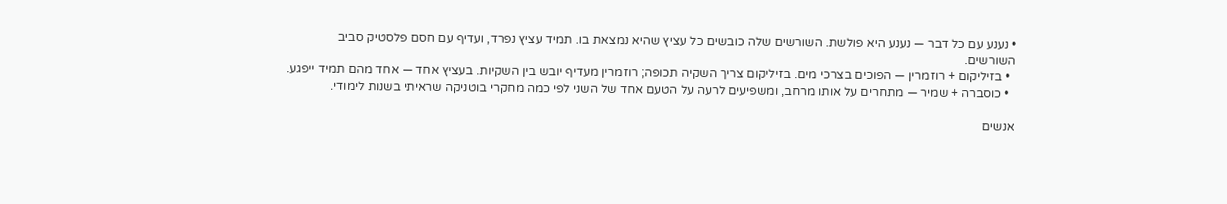• נענע עם כל דבר — נענע היא פולשת. השורשים שלה כובשים כל עציץ שהיא נמצאת בו. תמיד עציץ נפרד, ועדיף עם חסם פלסטיק סביב השורשים.
  • בזיליקום + רוזמרין — הפוכים בצרכי מים. בזיליקום צריך השקיה תכופה; רוזמרין מעדיף יובש בין השקיות. בעציץ אחד — אחד מהם תמיד ייפגע.
  • כוסברה + שמיר — מתחרים על אותו מרחב, ומשפיעים לרעה על הטעם אחד של השני לפי כמה מחקרי בוטניקה שראיתי בשנות לימודי.

אנשים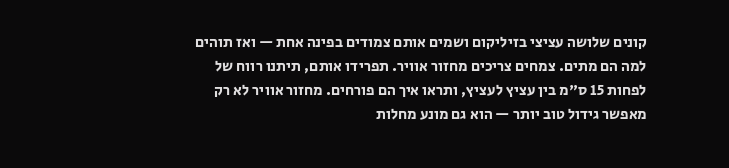קונים שלושה עציצי בזיליקום ושמים אותם צמודים בפינה אחת — ואז תוהים למה הם מתים. צמחים צריכים מחזור אוויר. תפרידו אותם, תיתנו רווח של לפחות 15 ס"מ בין עציץ לעציץ, ותראו איך הם פורחים. מחזור אוויר לא רק מאפשר גידול טוב יותר — הוא גם מונע מחלות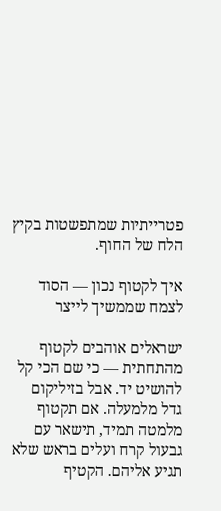פטרייתיות שמתפשטות בקיץ הלח של החוף.

איך לקטוף נכון — הסוד לצמח שממשיך לייצר

ישראלים אוהבים לקטוף מהתחתית — כי שם הכי קל להושיט יד. אבל בזיליקום גדל מלמעלה. אם תקטוף מלמטה תמיד, תישאר עם גבעול קרח ועלים בראש שלא תגיע אליהם. הקטיף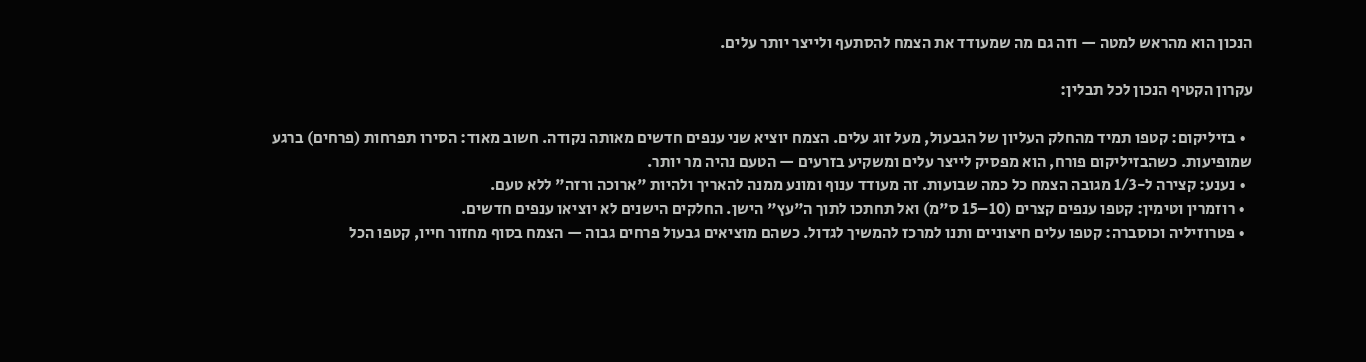הנכון הוא מהראש למטה — וזה גם מה שמעודד את הצמח להסתעף ולייצר יותר עלים.

עקרון הקטיף הנכון לכל תבלין:

  • בזיליקום: קטפו תמיד מהחלק העליון של הגבעול, מעל זוג עלים. הצמח יוציא שני ענפים חדשים מאותה נקודה. חשוב מאוד: הסירו תפרחות (פרחים) ברגע שמופיעות. כשהבזיליקום פורח, הוא מפסיק לייצר עלים ומשקיע בזרעים — הטעם נהיה מר יותר.
  • נענע: קצירה ל-1/3 מגובה הצמח כל כמה שבועות. זה מעודד ענוף ומונע ממנה להאריך ולהיות "ארוכה ורזה" ללא טעם.
  • רוזמרין וטימין: קטפו ענפים קצרים (10–15 ס"מ) ואל תחתכו לתוך ה"עץ" הישן. החלקים הישנים לא יוציאו ענפים חדשים.
  • פטרוזיליה וכוסברה: קטפו עלים חיצוניים ותנו למרכז להמשיך לגדול. כשהם מוציאים גבעול פרחים גבוה — הצמח בסוף מחזור חייו, קטפו הכל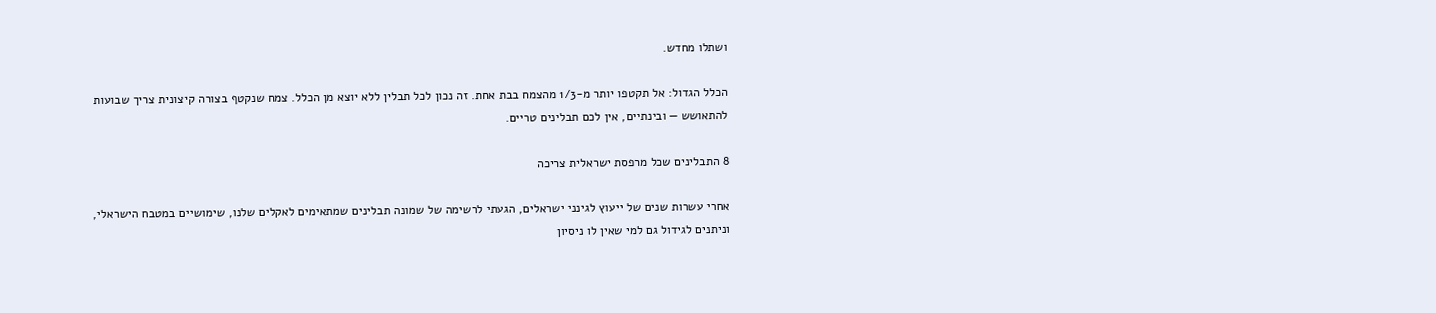ושתלו מחדש.

הכלל הגדול: אל תקטפו יותר מ-1/3 מהצמח בבת אחת. זה נכון לכל תבלין ללא יוצא מן הכלל. צמח שנקטף בצורה קיצונית צריך שבועות להתאושש — ובינתיים, אין לכם תבלינים טריים.

8 התבלינים שכל מרפסת ישראלית צריכה

אחרי עשרות שנים של ייעוץ לגינני ישראלים, הגעתי לרשימה של שמונה תבלינים שמתאימים לאקלים שלנו, שימושיים במטבח הישראלי, וניתנים לגידול גם למי שאין לו ניסיון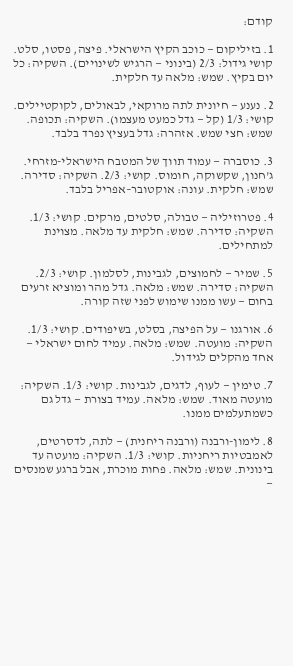קודם:

1. בזיליקום — כוכב הקיץ הישראלי. פיצה, פסטו, סלט. קושי גידול: 2/3 (בינוני — הרגיש לשינויים). השקיה: כל יום בקיץ. שמש: מלאה עד חלקית.

2. נענע — חיונית לתה מרוקאי, לבאולים, לקוקטיילים. קושי: 1/3 (קל — גדל כמעט מעצמו). השקיה: תכופה. שמש: חצי שמש. אזהרה: גדל בעציץ נפרד בלבד.

3. כוסברה — עמוד תווך של המטבח הישראלי-מזרחי. ג'חנון, שקשוקה, חומוס. קושי: 2/3. השקיה: סדירה. שמש: חלקית. עונה: אוקטובר–אפריל בלבד.

4. פטרוזיליה — טבולה, סלטים, מרקים. קושי: 1/3. השקיה: סדירה. שמש: חלקית עד מלאה. מצוינת למתחילים.

5. שמיר — לחמוצים, לגבינות, לסלמון. קושי: 2/3. השקיה: סדירה. שמש: מלאה. גדל מהר ומוציא זרעים בחום — עשו ממנו שימוש לפני שזה קורה.

6. אורגנו — על הפיצה, בסלט, בשיפודים. קושי: 1/3. השקיה: מועטה. שמש: מלאה. עמיד לחום ישראלי — אחד מהקלים לגידול.

7. טימין — לעוף, לדגים, לגבינות. קושי: 1/3. השקיה: מועטה מאוד. שמש: מלאה. עמיד בצורת — גדל גם כשמתעלמים ממנו.

8. לימון-ורבנה (ורבנה ריחנית) — לתה, לדסרטים, לאמבטיות ריחניות. קושי: 1/3. השקיה: מועטה עד בינונית. שמש: מלאה. פחות מוכרת, אבל ברגע שמנסים —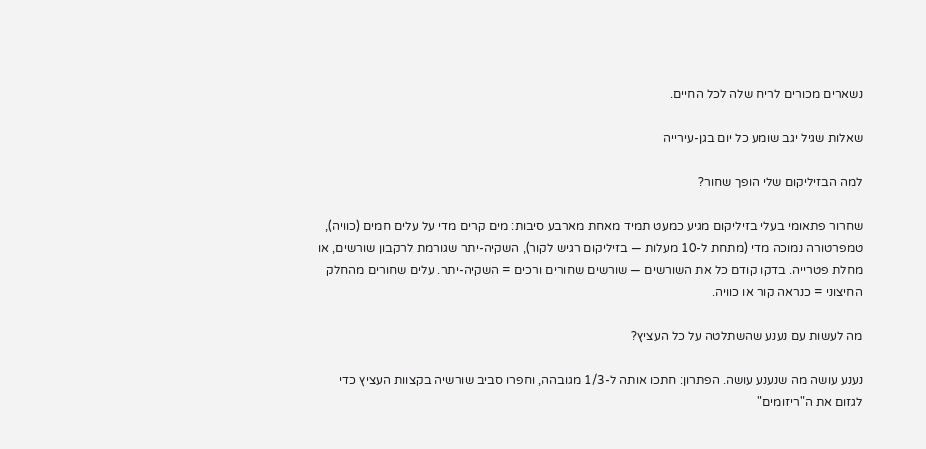נשארים מכורים לריח שלה לכל החיים.

שאלות שגיל יגב שומע כל יום בגן-עירייה

למה הבזיליקום שלי הופך שחור?

שחרור פתאומי בעלי בזיליקום מגיע כמעט תמיד מאחת מארבע סיבות: מים קרים מדי על עלים חמים (כוויה), טמפרטורה נמוכה מדי (מתחת ל-10 מעלות — בזיליקום רגיש לקור), השקיה-יתר שגורמת לרקבון שורשים, או מחלת פטרייה. בדקו קודם כל את השורשים — שורשים שחורים ורכים = השקיה-יתר. עלים שחורים מהחלק החיצוני = כנראה קור או כוויה.

מה לעשות עם נענע שהשתלטה על כל העציץ?

נענע עושה מה שנענע עושה. הפתרון: חתכו אותה ל-1/3 מגובהה, וחפרו סביב שורשיה בקצוות העציץ כדי לגזום את ה"ריזומים"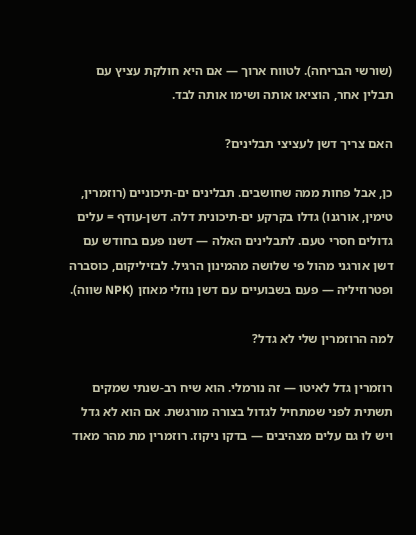(שורשי הבריחה). לטווח ארוך — אם היא חולקת עציץ עם תבלין אחר, הוציאו אותה ושימו אותה לבד.

האם צריך דשן לעציצי תבלינים?

כן, אבל פחות ממה שחושבים. תבלינים ים-תיכוניים (רוזמרין, טימין, אורגנו) גדלו בקרקע ים-תיכונית דלה. דשן-עודף = עלים גדולים חסרי טעם. לתבלינים האלה — דשנו פעם בחודש עם דשן אורגני מהול פי שלושה מהמינון הרגיל. לבזיליקום, כוסברה ופטרוזיליה — פעם בשבועיים עם דשן נוזלי מאוזן (NPK שווה).

למה הרוזמרין שלי לא גדל?

רוזמרין גדל לאיטו — זה נורמלי. הוא שיח רב-שנתי שמקים תשתית לפני שמתחיל לגדול בצורה מורגשת. אם הוא לא גדל ויש לו גם עלים מצהיבים — בדקו ניקוז. רוזמרין מת מהר מאוד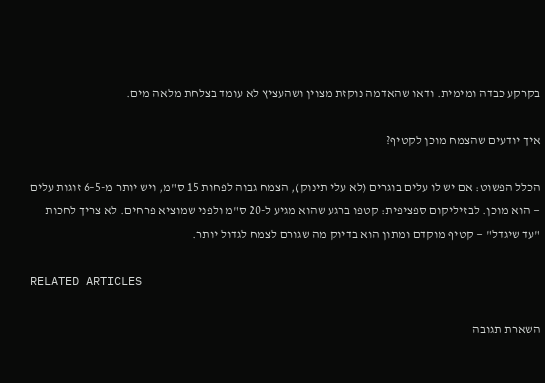בקרקע כבדה ומימית. ודאו שהאדמה נוקזת מצוין ושהעציץ לא עומד בצלחת מלאה מים.

איך יודעים שהצמח מוכן לקטיף?

הכלל הפשוט: אם יש לו עלים בוגרים (לא עלי תינוק), הצמח גבוה לפחות 15 ס"מ, ויש יותר מ-5–6 זוגות עלים — הוא מוכן. לבזיליקום ספציפית: קטפו ברגע שהוא מגיע ל-20 ס"מ ולפני שמוציא פרחים. לא צריך לחכות "עד שיגדל" — קטיף מוקדם ומתון הוא בדיוק מה שגורם לצמח לגדול יותר.

RELATED ARTICLES

השארת תגובה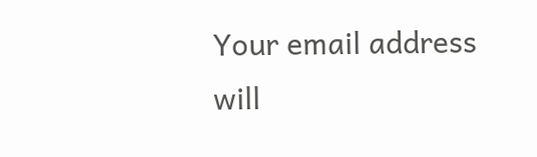Your email address will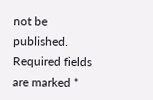not be published. Required fields are marked *